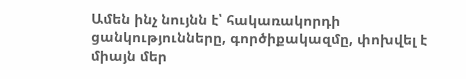Ամեն ինչ նույնն է՝ հակառակորդի ցանկությունները, գործիքակազմը, փոխվել է միայն մեր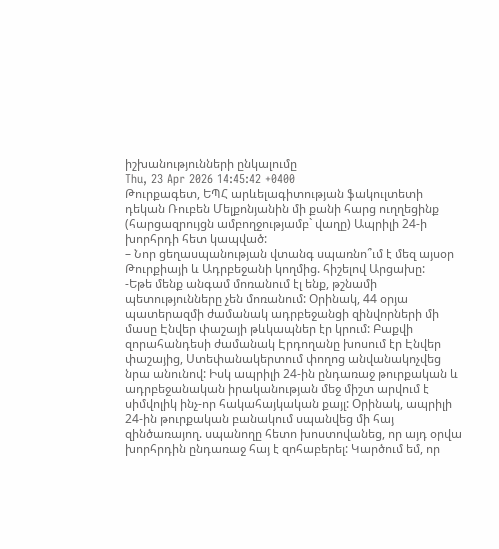իշխանությունների ընկալումը
Thu, 23 Apr 2026 14:45:42 +0400
Թուրքագետ, ԵՊՀ արևելագիտության ֆակուլտետի դեկան Ռուբեն Մելքոնյանին մի քանի հարց ուղղեցինք (հարցազրույցն ամբողջությամբ` վաղը) Ապրիլի 24-ի խորհրդի հետ կապված:
– Նոր ցեղասպանության վտանգ սպառնո՞ւմ է մեզ այսօր Թուրքիայի և Ադրբեջանի կողմից. հիշելով Արցախը:
-Եթե մենք անգամ մոռանում էլ ենք, թշնամի պետությունները չեն մոռանում: Օրինակ, 44 օրյա պատերազմի ժամանակ ադրբեջանցի զինվորների մի մասը Էնվեր փաշայի թևկապներ էր կրում: Բաքվի զորահանդեսի ժամանակ Էրդողանը խոսում էր Էնվեր փաշայից, Ստեփանակերտում փողոց անվանակոչվեց նրա անունով: Իսկ ապրիլի 24-ին ընդառաջ թուրքական և ադրբեջանական իրականության մեջ միշտ արվում է սիմվոլիկ ինչ-որ հակահայկական քայլ: Օրինակ, ապրիլի 24-ին թուրքական բանակում սպանվեց մի հայ զինծառայող. սպանողը հետո խոստովանեց, որ այդ օրվա խորհրդին ընդառաջ հայ է զոհաբերել: Կարծում եմ, որ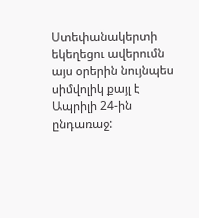Ստեփանակերտի եկեղեցու ավերումն այս օրերին նույնպես սիմվոլիկ քայլ է Ապրիլի 24-ին ընդառաջ: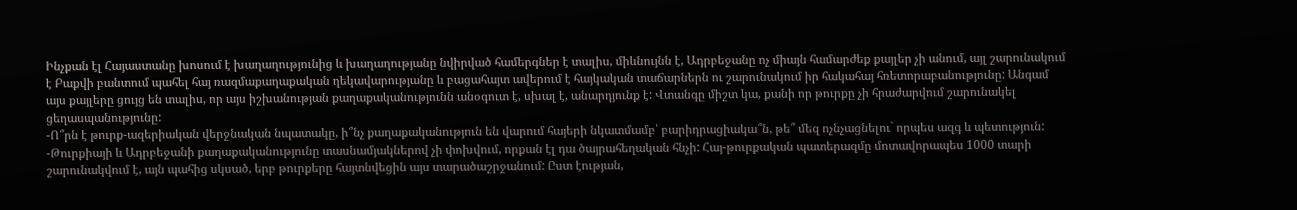Ինչքան էլ Հայաստանը խոսում է խաղաղությունից և խաղաղությանը նվիրված համերգներ է տալիս, միևնույնն է, Ադրբեջանը ոչ միայն համարժեք քայլեր չի անում, այլ շարունակում է Բաքվի բանտում պահել հայ ռազմաքաղաքական ղեկավարությանը և բացահայտ ավերում է հայկական տաճարներն ու շարունակում իր հակահայ հռետորաբանությունը: Անգամ այս քայլերը ցույց են տալիս, որ այս իշխանության քաղաքականությունն անօգուտ է, սխալ է, անարդյունք է: Վտանգը միշտ կա, քանի որ թուրքը չի հրաժարվում շարունակել ցեղասպանությունը:
-Ո՞րն է թուրք-ազերիական վերջնական նպատակը, ի՞նչ քաղաքականություն են վարում հայերի նկատմամբ՝ բարիդրացիակա՞ն, թե՞ մեզ ոչնչացնելու` որպես ազգ և պետություն:
-Թուրքիայի և Ադրբեջանի քաղաքականությունը տասնամյակներով չի փոխվում, որքան էլ դա ծայրահեղական հնչի: Հայ-թուրքական պատերազմը մոտավորապես 1000 տարի շարունակվում է, այն պահից սկսած, երբ թուրքերը հայտնվեցին այս տարածաշրջանում: Ըստ էության,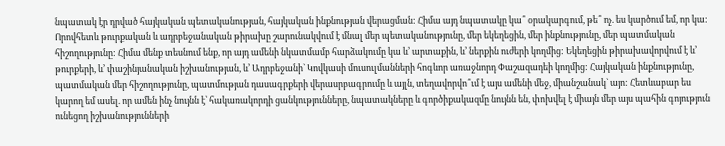նպատակ էր դրված հայկական պետականության, հայկական ինքնության վերացման: Հիմա այդ նպատակը կա՞ օրակարգում, թե՞ ոչ. ես կարծում եմ, որ կա: Որովհետև թուրքական և ադրբեջանական թիրախը շարունակվում է մնալ մեր պետականությունը, մեր եկեղեցին, մեր ինքնությունը, մեր պատմական հիշողությունը: Հիմա մենք տեսնում ենք, որ այդ ամենի նկատմամբ հարձակումը կա և’ արտաքին, և’ ներքին ուժերի կողմից: Եկեղեցին թիրախավորվում է և’ թուրքերի, և’ փաշինյանական իշխանության, և’ Ադրբեջանի` Կովկասի մուսուլմանների հոգևոր առաջնորդ Փաշազադեի կողմից: Հայկական ինքնությունը, պատմական մեր հիշողությունը, պատմության դասագրքերի վերասրբագրումը և այլն, տեղավորվո՞ւմ է այս ամենի մեջ, միանշանակ` այո: Հետևաբար ես կարող եմ ասել. որ ամեն ինչ նույնն է՝ հակառակորդի ցանկությունները, նպատակները և գործիքակազմը նույնն են, փոխվել է միայն մեր այս պահին գոյություն ունեցող իշխանությունների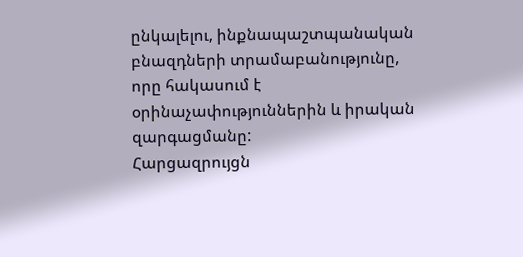ընկալելու, ինքնապաշտպանական բնազդների տրամաբանությունը, որը հակասում է օրինաչափություններին և իրական զարգացմանը:
Հարցազրույցն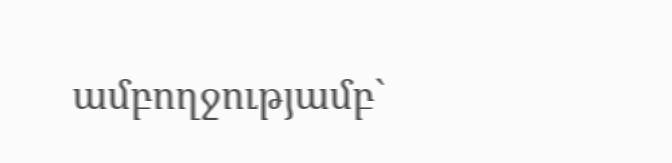ամբողջությամբ`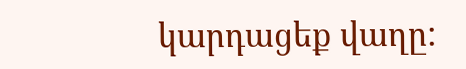կարդացեք վաղը: